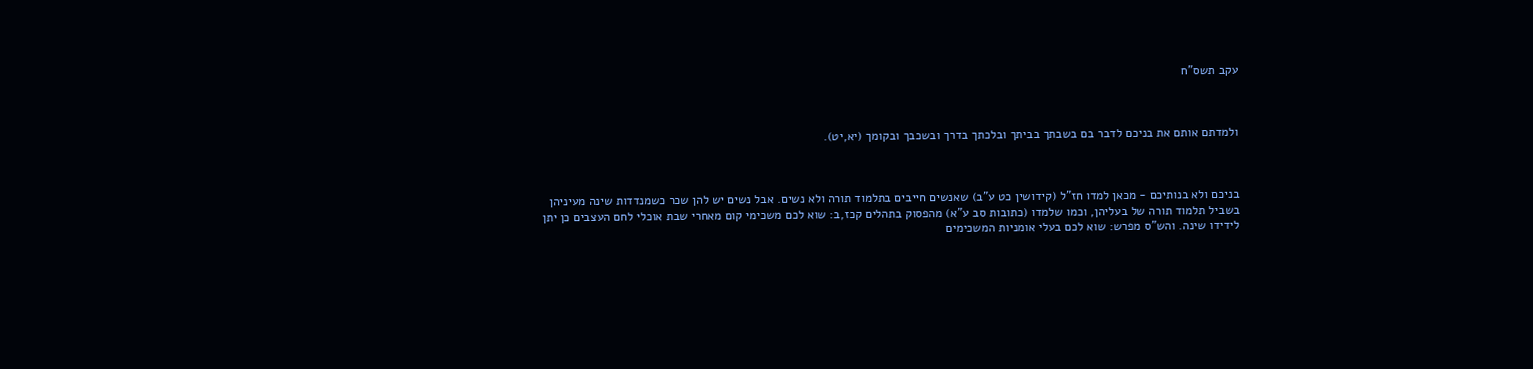עקב תשס"ח



ולמדתם אותם את בניכם לדבר בם בשבתך בביתך ובלכתך בדרך ובשכבך ובקומך (יא,יט).



בניכם ולא בנותיכם - מכאן למדו חז"ל (קידושין כט ע"ב) שאנשים חייבים בתלמוד תורה ולא נשים. אבל נשים יש להן שכר כשמנדדות שינה מעיניהן בשביל תלמוד תורה של בעליהן, וכמו שלמדו (כתובות סב ע"א) מהפסוק בתהלים קכז,ב: שוא לכם משכימי קום מאחרי שבת אוכלי לחם העצבים כן יתן לידידו שינה. והש"ס מפרש: שוא לכם בעלי אומניות המשכימים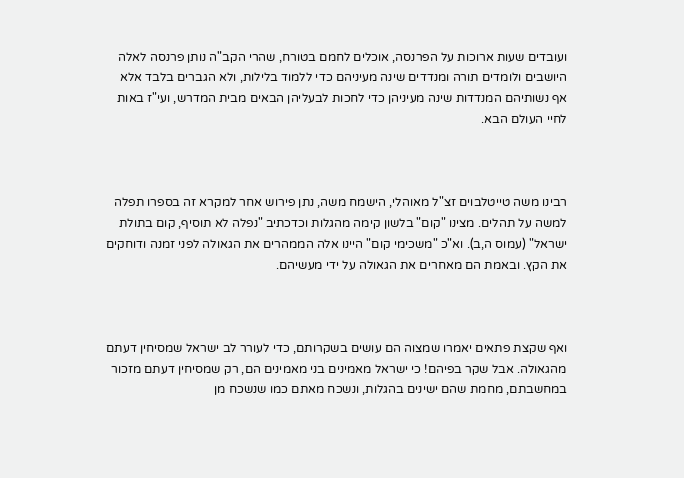ועובדים שעות ארוכות על הפרנסה, אוכלים לחמם בטורח, שהרי הקב"ה נותן פרנסה לאלה היושבים ולומדים תורה ומנדדים שינה מעיניהם כדי ללמוד בלילות, ולא הגברים בלבד אלא אף נשותיהם המנדדות שינה מעיניהן כדי לחכות לבעליהן הבאים מבית המדרש, ועי"ז באות לחיי העולם הבא.



רבינו משה טייטלבוים זצ"ל מאוהלי, הישמח משה, נתן פירוש אחר למקרא זה בספרו תפלה למשה על תהלים. מצינו "קום" בלשון קימה מהגלות וכדכתיב "נפלה לא תוסיף, קום בתולת ישראל" (עמוס ה,ב). וא"כ "משכימי קום" היינו אלה הממהרים את הגאולה לפני זמנה ודוחקים את הקץ. ובאמת הם מאחרים את הגאולה על ידי מעשיהם.



ואף שקצת פתאים יאמרו שמצוה הם עושים בשקרותם, כדי לעורר לב ישראל שמסיחין דעתם מהגאולה. אבל שקר בפיהם! כי ישראל מאמינים בני מאמינים הם, רק שמסיחין דעתם מזכור במחשבתם, מחמת שהם ישינים בהגלות, ונשכח מאתם כמו שנשכח מן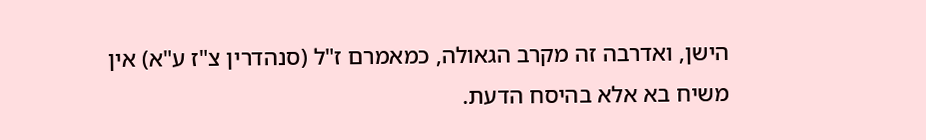הישן, ואדרבה זה מקרב הגאולה, כמאמרם ז"ל (סנהדרין צ"ז ע"א) אין משיח בא אלא בהיסח הדעת.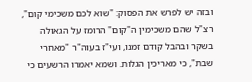ובזה יש לפרש את הפסוק: "שוא לכם משכימי קום", רצ"ל שהם משכימין ה"קום" הרומז על הגאולה בשקר ובהבל קודם זמנו, ועי"ז בעוה"ר "מאחרי שבת", כי מאריכין הגלות. ושמא יאמרו הרשעים כי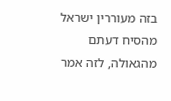בזה מעוררין ישראל מהסיח דעתם מהגאולה, לזה אמר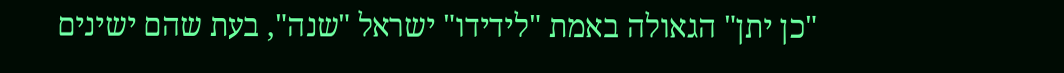"כן יתן" הגאולה באמת "לידידו" ישראל "שנה", בעת שהם ישינים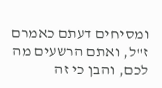ומסיחים דעתם כאמרם ז"ל, ואתם הרשעים מה לכם, והבן כי זה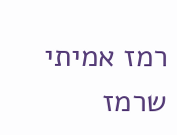רמז אמיתי שרמז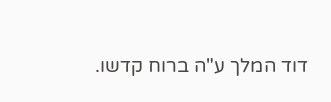דוד המלך ע"ה ברוח קדשו.